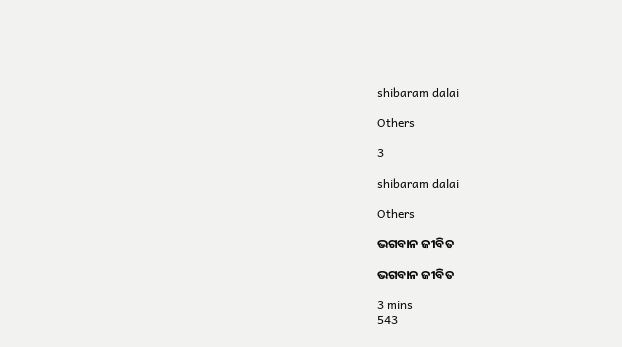shibaram dalai

Others

3

shibaram dalai

Others

ଭଗବାନ ଜୀବିତ

ଭଗବାନ ଜୀବିତ

3 mins
543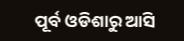ପୂର୍ବ ଓଡିଶାରୁ ଆସି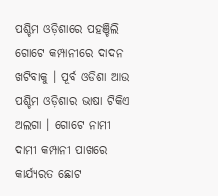ପଶ୍ଚିମ ଓଡ଼ିଶାରେ ପହଞ୍ଚିଲି ଗୋଟେ କମ୍ପାନୀରେ ଦାଦନ ଖଟିବାକୁ । ପୂର୍ବ ଓଡିଶା ଆଉ ପଶ୍ଚିମ ଓଡ଼ିଶାର ଭାଷା ଟିକିଏ ଅଲଗା । ଗୋଟେ ନାମୀ ଦାମୀ କମ୍ପାନୀ ପାଖରେ କାର୍ଯ୍ୟରତ ଛୋଟ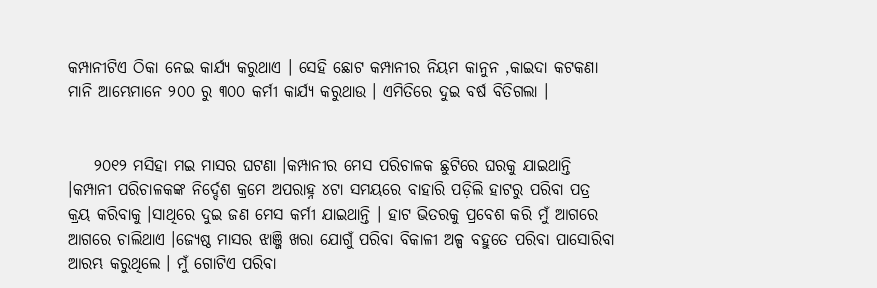କମ୍ପାନୀଟିଏ ଠିକା ନେଇ କାର୍ଯ୍ୟ କରୁଥାଏ । ସେହି ଛୋଟ କମ୍ପାନୀର ନିୟମ କାନୁନ ,କାଇଦା କଟକଣା ମାନି ଆମ୍ଭେମାନେ ୨୦୦ ରୁ ୩୦୦ କର୍ମୀ କାର୍ଯ୍ୟ କରୁଥାଉ । ଏମିତିରେ ଦୁଇ ବର୍ଷ ବିତିଗଲା ।


    ୨୦୧୨ ମସିହା ମଇ ମାସର ଘଟଣା ।କମ୍ପାନୀର ମେସ ପରିଚାଳକ ଛୁଟିରେ ଘରକୁ ଯାଇଥାନ୍ତି ।କମ୍ପାନୀ ପରିଚାଳକଙ୍କ ନିର୍ଦ୍ଦେଶ କ୍ରମେ ଅପରାହ୍ନ ୪ଟା ସମୟରେ ବାହାରି ପଡ଼ିଲି ହାଟରୁ ପରିବା ପତ୍ର କ୍ରୟ କରିବାକୁ ।ସାଥିରେ ଦୁଇ ଜଣ ମେସ କର୍ମୀ ଯାଇଥାନ୍ତି । ହାଟ ଭିତରକୁ ପ୍ରବେଶ କରି ମୁଁ ଆଗରେ ଆଗରେ ଚାଲିଥାଏ ।ଜ୍ୟେଷ୍ଠ ମାସର ଝାଞ୍ଜି ଖରା ଯୋଗୁଁ ପରିବା ବିକାଳୀ ଅଳ୍ପ ବହୁତେ ପରିବା ପାସୋରିବା ଆରମ୍ଭ କରୁଥିଲେ । ମୁଁ ଗୋଟିଏ ପରିବା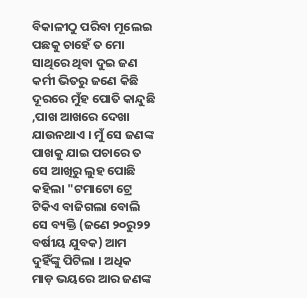ବିକାଳୀଠୁ ପରିବା ମୂଲେଇ ପଛକୁ ଚାହେଁ ତ ମୋ ସାଥିରେ ଥିବା ଦୁଇ ଜଣ କର୍ମୀ ଭିତରୁ ଜଣେ କିଛି ଦୂରରେ ମୁଁହ ପୋତି କାନ୍ଦୁଛି ,ପାଖ ଆଖରେ ଦେଖା ଯାଉନଥାଏ । ମୁଁ ସେ ଜଣଙ୍କ ପାଖକୁ ଯାଇ ପଚାରେ ତ ସେ ଆଖିରୁ ଲୁହ ପୋଛି କହିଲା "ଟମାଟୋ ଟ୍ରେ ଟିକିଏ ବାଜିଗଲା ବୋଲି ସେ ବ୍ୟକ୍ତି (ଜଣେ ୨୦ରୁ୨୨ ବର୍ଷୀୟ ଯୁବକ) ଆମ ଦୁହିଁଙ୍କୁ ପିଟିଲା । ଅଧିକ ମାଡ଼ ଭୟରେ ଆର ଜଣଙ୍କ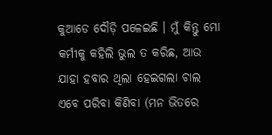କୁଆଡେ ଦୌଡ଼ି ପଳେଇଛି । ମୁଁ କିନ୍ତୁ ମୋ କର୍ମୀକୁ କହିଲି ଭୁଲ ତ କରିଛ, ଆଉ ଯାହା ହବାର ଥିଲା ହେଇଗଲା ଚାଲ ଏବେ ପରିବା କିଣିବା (ମନ ଭିତରେ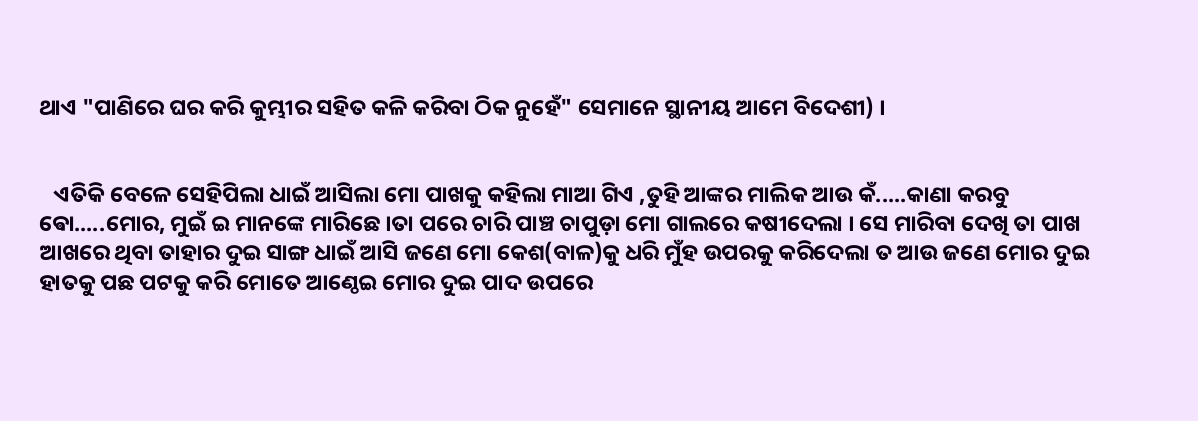ଥାଏ "ପାଣିରେ ଘର କରି କୁମ୍ଭୀର ସହିତ କଳି କରିବା ଠିକ ନୁହେଁ" ସେମାନେ ସ୍ଥାନୀୟ ଆମେ ବିଦେଶୀ) ।


   ଏତିକି ବେଳେ ସେହିପିଲା ଧାଇଁ ଆସିଲା ମୋ ପାଖକୁ କହିଲା ମାଆ ଗିଏ ,ତୁହି ଆଙ୍କର ମାଲିକ ଆଉ କଁ.....କାଣା କରବୁ ଵୋ.....ମୋର, ମୁଇଁ ଇ ମାନଙ୍କେ ମାରିଛେ ।ତା ପରେ ଚାରି ପାଞ୍ଚ ଚାପୁଡ଼ା ମୋ ଗାଲରେ କଷୀଦେଲା । ସେ ମାରିବା ଦେଖି ତା ପାଖ ଆଖରେ ଥିବା ତାହାର ଦୁଇ ସାଙ୍ଗ ଧାଇଁ ଆସି ଜଣେ ମୋ କେଶ(ବାଳ)କୁ ଧରି ମୁଁହ ଉପରକୁ କରିଦେଲା ତ ଆଉ ଜଣେ ମୋର ଦୁଇ ହାତକୁ ପଛ ପଟକୁ କରି ମୋତେ ଆଣ୍ଠେଇ ମୋର ଦୁଇ ପାଦ ଉପରେ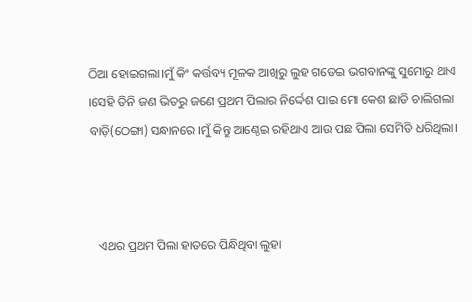ଠିଆ ହୋଇଗଲା।ମୁଁ କିଂ କର୍ତ୍ତବ୍ୟ ମୂଳକ ଆଖିରୁ ଲୁହ ଗଡେଇ ଭଗବାନଙ୍କୁ ସୁମୋରୁ ଥାଏ ।ସେହି ତିନି ଜଣ ଭିତରୁ ଜଣେ ପ୍ରଥମ ପିଲାର ନିର୍ଦ୍ଦେଶ ପାଇ ମୋ କେଶ ଛାଡି ଚାଲିଗଲା ବାଡ଼ି(ଠେଙ୍ଗା) ସନ୍ଧାନରେ ।ମୁଁ କିନ୍ତୁ ଆଣ୍ଠେଇ ରହିଥାଏ ଆଉ ପଛ ପିଲା ସେମିତି ଧରିଥିଲା।



   ଏଥର ପ୍ରଥମ ପିଲା ହାତରେ ପିନ୍ଧିଥିବା ଲୁହା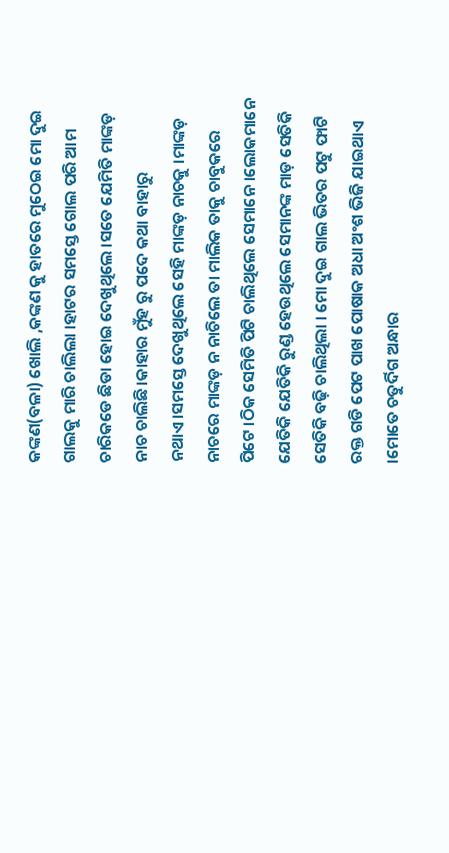କଙ୍କଣ(ବଳା) ଖୋଲି ,କଙ୍କଣ କୁ ହାତରେ ମୁଠେଇ ମୋ ଦୁଇ ଗାଲକୁ ମାରି ଚାଲିଲା ।ହାଟର ସମସ୍ତେ ଗୋଲ ପରି ଆମ ଚାରିକଡେ ଛିଡା ହୋଇ ଦେଖୁଥିଲେ ।ସତେ ଯେମିତି ମାଙ୍କଡ଼ ନାଚ ଚାଲିଛି।କାହାର ମୁଁହ ରୁ ପଦେ କଥା ବାହାରୁ ନଥାଏ।ସମସ୍ତେ ଦେଖୁଥିଲେ ସେହି ମାଙ୍କଡ଼ ନାଚକୁ ।ମାଙ୍କଡ଼ ନାଚରେ ମାଙ୍କଡ଼ ନ ନାଚିଲେ ତା ମାଲିକ ତାକୁ ଚାବୁକରେ ପିଟେ ।ଠିକ ସେମିତି ପିଟି ଚାଲିଥିଲେ ସେମାନେ ।ଲୋକମାନେ ଯେତିକି ଯେତିକି ରୁଣ୍ଡ ହେଉଥିଲେ ସେମାନଙ୍କ ମାଡ଼ ସେତିକି ସେତିକି ବଢ଼ି ଚାଲିଥିଲା । ମୋ ଦୁଇ ଗାଲ ଭିତର ପଟୁ ଫାଟି ରକ୍ତ ଗଡି ପେଟ ପାଖ ପୋଷାକ ଅଧା ଅଂଶ ଭିଜି ଯାଇଥାଏ ।ମୋତେ ଚତୁର୍ଦିଗ ଅନ୍ଧାର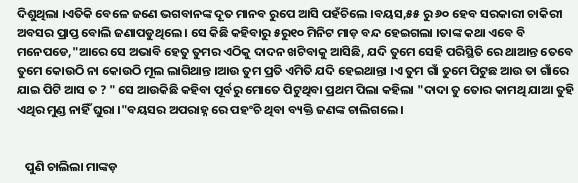ଦିଶୁଥିଲା ।ଏତିକି ବେଳେ ଜଣେ ଭଗବାନଙ୍କ ଦୂତ ମାନବ ରୁପେ ଆସି ପହଁଚିଲେ ।ବୟସ,୫୫ ରୁ ୬୦ ହେବ ସରକାରୀ ଚାକିରୀ ଅବସର ପ୍ରାପ୍ତ ବୋଲି ଜଣାପଡୁଥିଲେ । ସେ କିଛି କହିବାରୁ ୫ରୁ୧୦ ମିନିଟ ମାଡ଼ ବନ୍ଦ ହେଇଗଲା ।ତାଙ୍କ କଥା ଏବେ ବି ମନେପଡେ,"ଆରେ ସେ ଅଭାବି ହେତୁ ତୁମର ଏଠିକୁ ଦାଦନ ଖଟିବାକୁ ଆସିଛି, ଯଦି ତୁମେ ସେହି ପରିସ୍ଥିତି ରେ ଥାଆନ୍ତ ତେବେ ତୁମେ କୋଉଠି ନା କୋଉଠି ମୂଲ ଲାଗିଥାନ୍ତ ।ଆଉ ତୁମ ପ୍ରତି ଏମିତି ଯଦି ହେଇଥାନ୍ତା ।ଏ ତୁମ ଗାଁ ତୁମେ ପିଟୁଛ ଆଉ ତା ଗାଁରେ ଯାଇ ପିଟି ଆସ ତ ? " ସେ ଆଉକିଛି କହିବା ପୂର୍ବରୁ ମୋତେ ପିଟୁଥିବା ପ୍ରଥମ ପିଲା କହିଲା "ଦାଦା ତୁ ତୋର କାମଥି ଯାଆ ତୁହି ଏଥିର ମୁଣ୍ଡ ନାହିଁ ଘୁରା ।"ବୟସର ଅପରାହ୍ନ ରେ ପହଂଚି ଥିବା ବ୍ୟକ୍ତି ଜଣଙ୍କ ଚାଲିଗଲେ ।


   ପୁଣି ଚାଲିଲା ମାଙ୍କଡ଼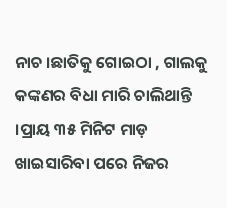ନାଚ ।ଛାତିକୁ ଗୋଇଠା , ଗାଲକୁ କଙ୍କଣର ବିଧା ମାରି ଚାଲିଥାନ୍ତି ।ପ୍ରାୟ ୩୫ ମିନିଟ ମାଡ଼ ଖାଇସାରିବା ପରେ ନିଜର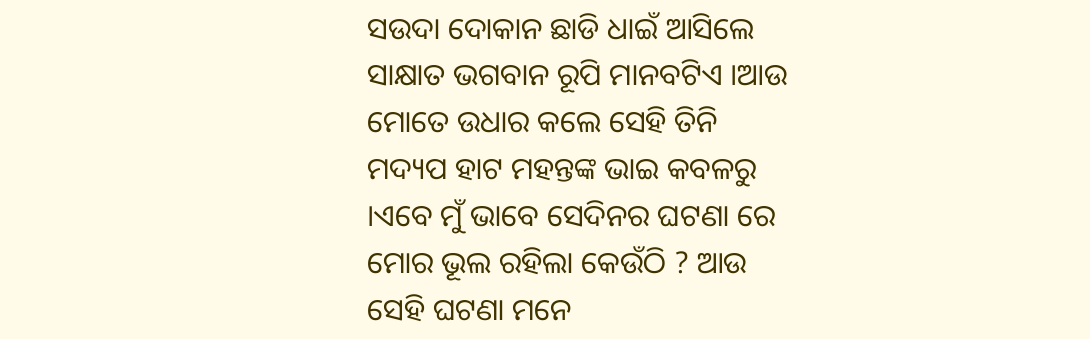ସଉଦା ଦୋକାନ ଛାଡି ଧାଇଁ ଆସିଲେ ସାକ୍ଷାତ ଭଗବାନ ରୂପି ମାନବଟିଏ ।ଆଉ ମୋତେ ଉଧାର କଲେ ସେହି ତିନି ମଦ୍ୟପ ହାଟ ମହନ୍ତଙ୍କ ଭାଇ କବଳରୁ ।ଏବେ ମୁଁ ଭାବେ ସେଦିନର ଘଟଣା ରେ ମୋର ଭୂଲ ରହିଲା କେଉଁଠି ? ଆଉ ସେହି ଘଟଣା ମନେ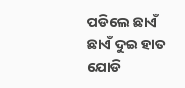ପଡିଲେ ଛାଏଁ ଛାଏଁ ଦୁଇ ହାତ ଯୋଡି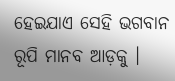ହେଇଯାଏ ସେହି ଭଗବାନ ରୂପି ମାନବ ଆଡ଼କୁ ।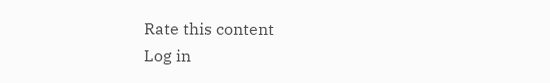Rate this content
Log in